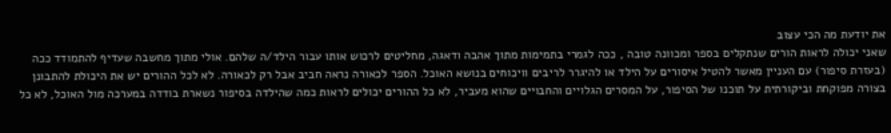את יודעת מה הכי עצוב
שאני יכולה לראות הורים שנתקלים בספר ומכוונה טובה , ככה לגמרי בתמימות מתוך אהבה ודאגה, מחליטים לרכוש אותו עבור הילד/ה שלהם. אולי מתוך מחשבה שעדיף להתמודד ככה (בעזרת סיפור) עם העניין מאשר להטיל איסורים על הילד או להיגרר לריבים וויכוחים בנושא האוכל. הספר לכאורה נראה חביב אבל רק לכאורה. לא לכל ההורים יש את היכולת להתבונן בצורה מפוקחת וביקורתית על תוכנו של הסיפור, על המסרים הגלויים והחבויים שהוא מעביר, לא כל ההורים יכולים לראות כמה שהילדה בסיפור נשארת בודדה במערכה מול האוכל, לא כל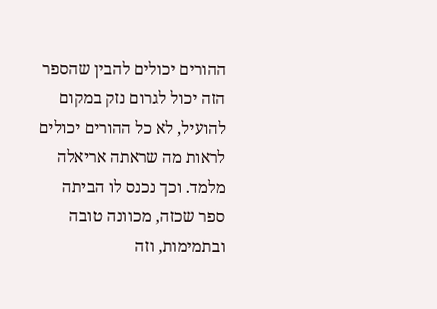ההורים יכולים להבין שהספר הזה יכול לגרום נזק במקום להועיל, לא כל ההורים יכולים לראות מה שראתה אריאלה מלמד. וכך נכנס לו הביתה ספר שכזה, מכוונה טובה ובתמימות, וזה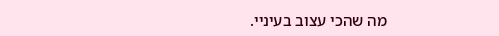מה שהכי עצוב בעיניי.